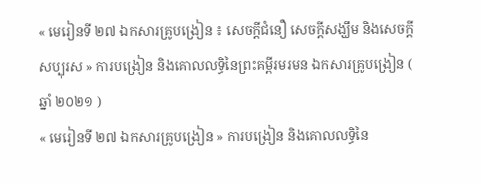« មេរៀនទី ២៧ ឯកសារគ្រូបង្រៀន ៖ សេចក្តីជំនឿ សេចក្តីសង្ឃឹម និងសេចក្តីសប្បុរស » ការបង្រៀន និងគោលលទ្ធិនៃព្រះគម្ពីរមរមន ឯកសារគ្រូបង្រៀន ( ឆ្នាំ ២០២១ )
« មេរៀនទី ២៧ ឯកសារគ្រូបង្រៀន » ការបង្រៀន និងគោលលទ្ធិនៃ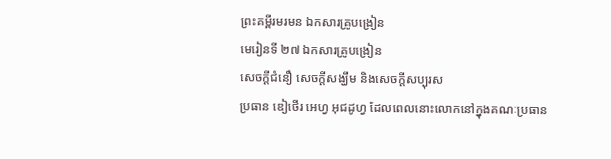ព្រះគម្ពីរមរមន ឯកសារគ្រូបង្រៀន
មេរៀនទី ២៧ ឯកសារគ្រូបង្រៀន
សេចក្ដីជំនឿ សេចក្ដីសង្ឃឹម និងសេចក្ដីសប្បុរស
ប្រធាន ឌៀថើរ អេហ្វ អុជដូហ្វ ដែលពេលនោះលោកនៅក្នុងគណៈប្រធាន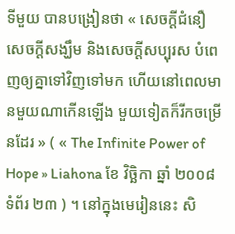ទីមួយ បានបង្រៀនថា « សេចក្ដីជំនឿ សេចក្ដីសង្ឃឹម និងសេចក្ដីសប្បុរស បំពេញឲ្យគ្នាទៅវិញទៅមក ហើយនៅពេលមានមួយណាកើនឡើង មួយទៀតក៏រីកចម្រើនដែរ » ( « The Infinite Power of Hope » Liahona ខែ វិច្ឆិកា ឆ្នាំ ២០០៨ ទំព័រ ២៣ ) ។ នៅក្នុងមេរៀននេះ សិ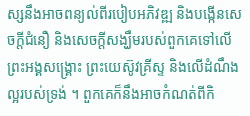ស្សនឹងអាចពន្យល់ពីរបៀបអភិវឌ្ឍ និងបង្កើនសេចក្ដីជំនឿ និងសេចក្ដីសង្ឃឹមរបស់ពួកគេទៅលើព្រះអង្គសង្គ្រោះ ព្រះយេស៊ូវគ្រីស្ទ និងលើដំណឹងល្អរបស់ទ្រង់ ។ ពួកគេក៏នឹងអាចកំណត់ពីកិ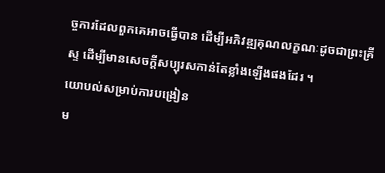ច្ចការដែលពួកគេអាចធ្វើបាន ដើម្បីអភិវឌ្ឍគុណលក្ខណៈដូចជាព្រះគ្រីស្ទ ដើម្បីមានសេចក្ដីសប្បុរសកាន់តែខ្លាំងឡើងផងដែរ ។
យោបល់សម្រាប់ការបង្រៀន
ម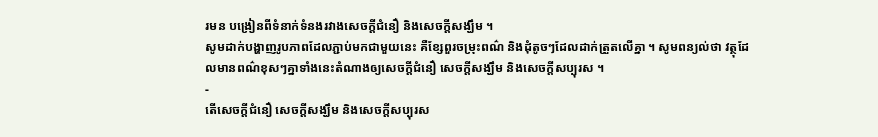រមន បង្រៀនពីទំនាក់ទំនងរវាងសេចក្ដីជំនឿ និងសេចក្ដីសង្ឃឹម ។
សូមដាក់បង្ហាញរូបភាពដែលភ្ជាប់មកជាមួយនេះ គឺខ្សែពួរចម្រុះពណ៌ និងដុំតូចៗដែលដាក់ត្រួតលើគ្នា ។ សូមពន្យល់ថា វត្ថុដែលមានពណ៌ខុសៗគ្នាទាំងនេះតំណាងឲ្យសេចក្ដីជំនឿ សេចក្ដីសង្ឃឹម និងសេចក្ដីសប្បុរស ។
-
តើសេចក្ដីជំនឿ សេចក្ដីសង្ឃឹម និងសេចក្ដីសប្បុរស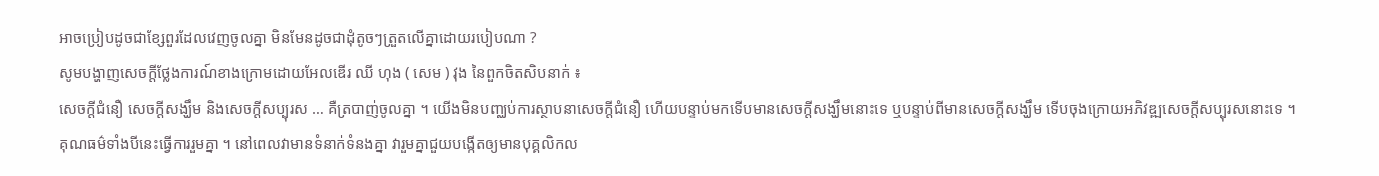អាចប្រៀបដូចជាខ្សែពួរដែលវេញចូលគ្នា មិនមែនដូចជាដុំតូចៗត្រួតលើគ្នាដោយរបៀបណា ?
សូមបង្ហាញសេចក្ដីថ្លែងការណ៍ខាងក្រោមដោយអែលឌើរ ឈី ហុង ( សេម ) វុង នៃពួកចិតសិបនាក់ ៖
សេចក្ដីជំនឿ សេចក្ដីសង្ឃឹម និងសេចក្ដីសប្បុរស … គឺត្របាញ់ចូលគ្នា ។ យើងមិនបញ្ឈប់ការស្ថាបនាសេចក្តីជំនឿ ហើយបន្ទាប់មកទើបមានសេចក្តីសង្ឃឹមនោះទេ ឬបន្ទាប់ពីមានសេចក្ដីសង្ឃឹម ទើបចុងក្រោយអភិវឌ្ឍសេចក្តីសប្បុរសនោះទេ ។ គុណធម៌ទាំងបីនេះធ្វើការរួមគ្នា ។ នៅពេលវាមានទំនាក់ទំនងគ្នា វារួមគ្នាជួយបង្កើតឲ្យមានបុគ្គលិកល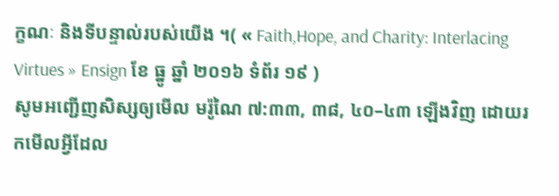ក្ខណៈ និងទីបន្ទាល់របស់យើង ។( « Faith,Hope, and Charity: Interlacing Virtues » Ensign ខែ ធ្នូ ឆ្នាំ ២០១៦ ទំព័រ ១៩ )
សូមអញ្ជើញសិស្សឲ្យមើល មរ៉ូណៃ ៧:៣៣, ៣៨, ៤០–៤៣ ឡើងវិញ ដោយរកមើលអ្វីដែល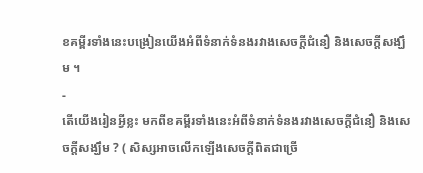ខគម្ពីរទាំងនេះបង្រៀនយើងអំពីទំនាក់ទំនងរវាងសេចក្តីជំនឿ និងសេចក្តីសង្ឃឹម ។
-
តើយើងរៀនអ្វីខ្លះ មកពីខគម្ពីរទាំងនេះអំពីទំនាក់ទំនងរវាងសេចក្តីជំនឿ និងសេចក្តីសង្ឃឹម ? ( សិស្សអាចលើកឡើងសេចក្តីពិតជាច្រើ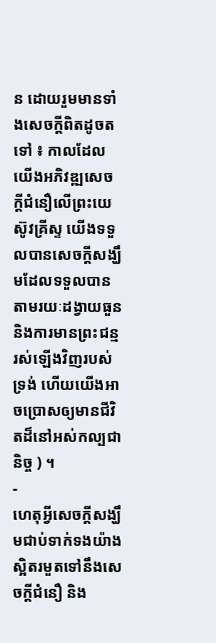ន ដោយរួមមានទាំងសេចក្តីពិតដូចតទៅ ៖ កាលដែលយើងអភិវឌ្ឍសេចក្តីជំនឿលើព្រះយេស៊ូវគ្រីស្ទ យើងទទួលបានសេចក្តីសង្ឃឹមដែលទទួលបានតាមរយៈដង្វាយធួន និងការមានព្រះជន្មរស់ឡើងវិញរបស់ទ្រង់ ហើយយើងអាចប្រោសឲ្យមានជីវិតដ៏នៅអស់កល្បជានិច្ច ) ។
-
ហេតុអ្វីសេចក្តីសង្ឃឹមជាប់ទាក់ទងយ៉ាងស្អិតរមួតទៅនឹងសេចក្តីជំនឿ និង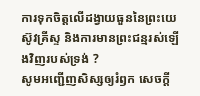ការទុកចិត្តលើដង្វាយធួននៃព្រះយេស៊ូវគ្រីស្ទ និងការមានព្រះជន្មរស់ឡើងវិញរបស់ទ្រង់ ?
សូមអញ្ជើញសិស្សឲ្យរំឭក សេចក្ដី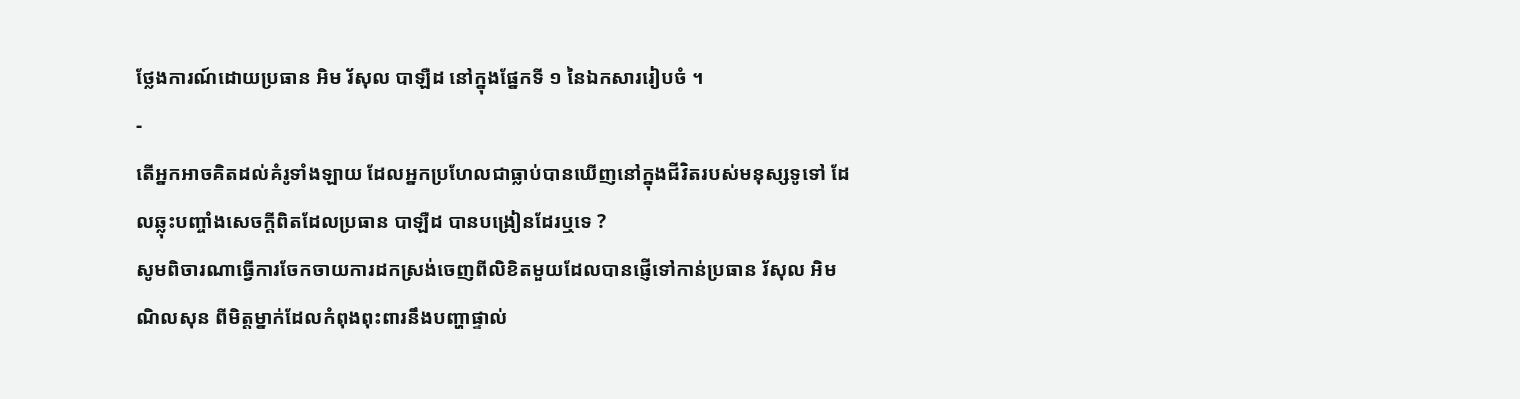ថ្លែងការណ៍ដោយប្រធាន អិម រ័សុល បាឡឺដ នៅក្នុងផ្នែកទី ១ នៃឯកសាររៀបចំ ។
-
តើអ្នកអាចគិតដល់គំរូទាំងឡាយ ដែលអ្នកប្រហែលជាធ្លាប់បានឃើញនៅក្នុងជីវិតរបស់មនុស្សទូទៅ ដែលឆ្លុះបញ្ចាំងសេចក្តីពិតដែលប្រធាន បាឡឺដ បានបង្រៀនដែរឬទេ ?
សូមពិចារណាធ្វើការចែកចាយការដកស្រង់ចេញពីលិខិតមួយដែលបានផ្ញើទៅកាន់ប្រធាន រ័សុល អិម ណិលសុន ពីមិត្តម្នាក់ដែលកំពុងពុះពារនឹងបញ្ហាផ្ទាល់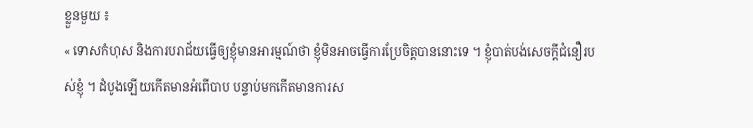ខ្លួនមួយ ៖
« ទោសកំហុស និងការបរាជ័យធ្វើឲ្យខ្ញុំមានអារម្មណ៍ថា ខ្ញុំមិនអាចធ្វើការប្រែចិត្តបាននោះទេ ។ ខ្ញុំបាត់បង់សេចក្តីជំនឿរបស់ខ្ញុំ ។ ដំបូងឡើយកើតមានអំពើបាប បន្ទាប់មកកើតមានការស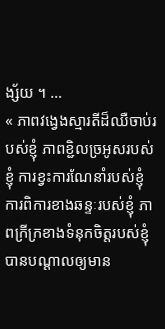ង្ស័យ ។ …
« ភាពវង្វេងស្មារតីដ៏ឈឺចាប់របស់ខ្ញុំ ភាពខ្ជិលច្រអូសរបស់ខ្ញុំ ការខ្វះការណែនាំរបស់ខ្ញុំ ការពិការខាងឆន្ទៈរបស់ខ្ញុំ ភាពក្រីក្រខាងទំនុកចិត្តរបស់ខ្ញុំ បានបណ្តាលឲ្យមាន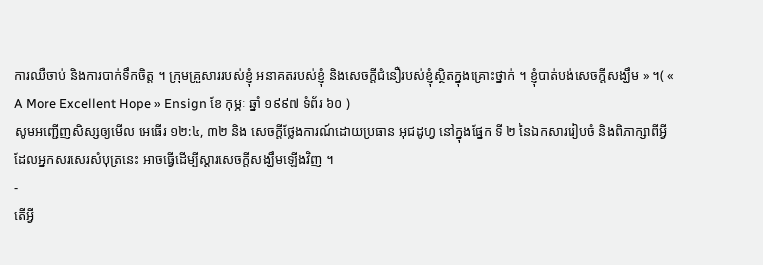ការឈឺចាប់ និងការបាក់ទឹកចិត្ត ។ ក្រុមគ្រួសាររបស់ខ្ញុំ អនាគតរបស់ខ្ញុំ និងសេចក្តីជំនឿរបស់ខ្ញុំស្ថិតក្នុងគ្រោះថ្នាក់ ។ ខ្ញុំបាត់បង់សេចក្តីសង្ឃឹម » ។( « A More Excellent Hope » Ensign ខែ កុម្ភៈ ឆ្នាំ ១៩៩៧ ទំព័រ ៦០ )
សូមអញ្ជើញសិស្សឲ្យមើល អេធើរ ១២:៤, ៣២ និង សេចក្ដីថ្លែងការណ៍ដោយប្រធាន អុជដូហ្វ នៅក្នុងផ្នែក ទី ២ នៃឯកសាររៀបចំ និងពិភាក្សាពីអ្វីដែលអ្នកសរសេរសំបុត្រនេះ អាចធ្វើដើម្បីស្តារសេចក្តីសង្ឃឹមឡើងវិញ ។
-
តើអ្វី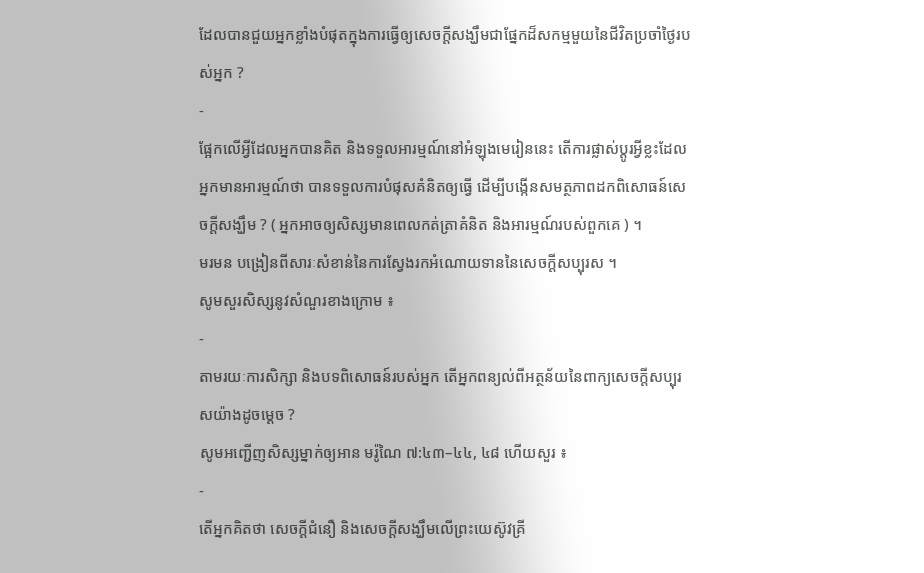ដែលបានជួយអ្នកខ្លាំងបំផុតក្នុងការធ្វើឲ្យសេចក្តីសង្ឃឹមជាផ្នែកដ៏សកម្មមួយនៃជីវិតប្រចាំថ្ងៃរបស់អ្នក ?
-
ផ្អែកលើអ្វីដែលអ្នកបានគិត និងទទួលអារម្មណ៍នៅអំឡុងមេរៀននេះ តើការផ្លាស់ប្តូរអ្វីខ្លះដែលអ្នកមានអារម្មណ៍ថា បានទទួលការបំផុសគំនិតឲ្យធ្វើ ដើម្បីបង្កើនសមត្ថភាពដកពិសោធន៍សេចក្តីសង្ឃឹម ? ( អ្នកអាចឲ្យសិស្សមានពេលកត់ត្រាគំនិត និងអារម្មណ៍របស់ពួកគេ ) ។
មរមន បង្រៀនពីសារៈសំខាន់នៃការស្វែងរកអំណោយទាននៃសេចក្តីសប្បុរស ។
សូមសួរសិស្សនូវសំណួរខាងក្រោម ៖
-
តាមរយៈការសិក្សា និងបទពិសោធន៍របស់អ្នក តើអ្នកពន្យល់ពីអត្ថន័យនៃពាក្យសេចក្តីសប្បុរសយ៉ាងដូចម្តេច ?
សូមអញ្ជើញសិស្សម្នាក់ឲ្យអាន មរ៉ូណៃ ៧:៤៣–៤៤, ៤៨ ហើយសួរ ៖
-
តើអ្នកគិតថា សេចក្តីជំនឿ និងសេចក្តីសង្ឃឹមលើព្រះយេស៊ូវគ្រី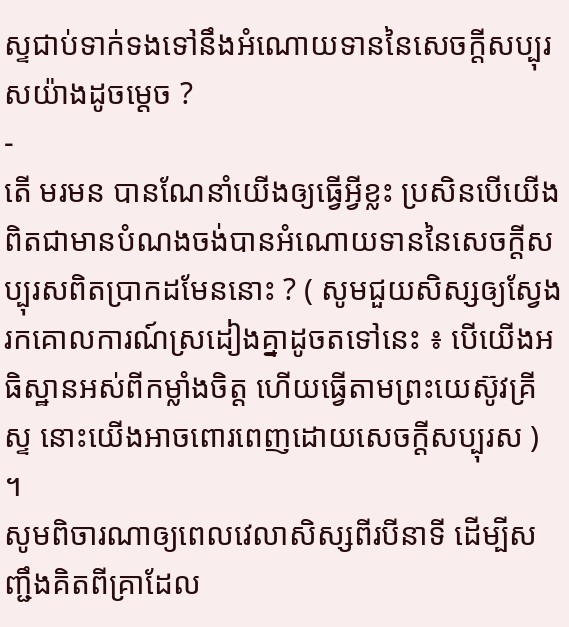ស្ទជាប់ទាក់ទងទៅនឹងអំណោយទាននៃសេចក្តីសប្បុរសយ៉ាងដូចម្តេច ?
-
តើ មរមន បានណែនាំយើងឲ្យធ្វើអ្វីខ្លះ ប្រសិនបើយើងពិតជាមានបំណងចង់បានអំណោយទាននៃសេចក្តីសប្បុរសពិតប្រាកដមែននោះ ? ( សូមជួយសិស្សឲ្យស្វែងរកគោលការណ៍ស្រដៀងគ្នាដូចតទៅនេះ ៖ បើយើងអធិស្ឋានអស់ពីកម្លាំងចិត្ត ហើយធ្វើតាមព្រះយេស៊ូវគ្រីស្ទ នោះយើងអាចពោរពេញដោយសេចក្តីសប្បុរស ) ។
សូមពិចារណាឲ្យពេលវេលាសិស្សពីរបីនាទី ដើម្បីសញ្ជឹងគិតពីគ្រាដែល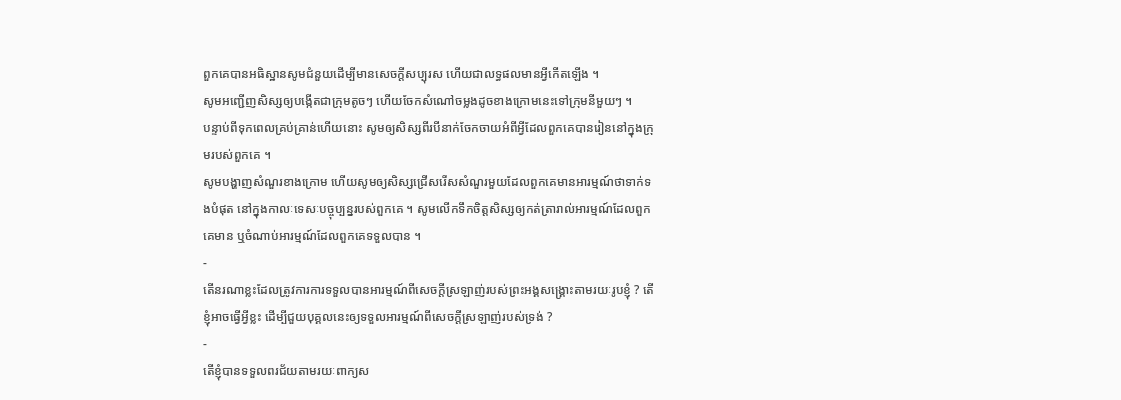ពួកគេបានអធិស្ឋានសូមជំនួយដើម្បីមានសេចក្តីសប្បុរស ហើយជាលទ្ធផលមានអ្វីកើតឡើង ។
សូមអញ្ជើញសិស្សឲ្យបង្កើតជាក្រុមតូចៗ ហើយចែកសំណៅចម្លងដូចខាងក្រោមនេះទៅក្រុមនីមួយៗ ។
បន្ទាប់ពីទុកពេលគ្រប់គ្រាន់ហើយនោះ សូមឲ្យសិស្សពីរបីនាក់ចែកចាយអំពីអ្វីដែលពួកគេបានរៀននៅក្នុងក្រុមរបស់ពួកគេ ។
សូមបង្ហាញសំណួរខាងក្រោម ហើយសូមឲ្យសិស្សជ្រើសរើសសំណួរមួយដែលពួកគេមានអារម្មណ៍ថាទាក់ទងបំផុត នៅក្នុងកាលៈទេសៈបច្ចុប្បន្នរបស់ពួកគេ ។ សូមលើកទឹកចិត្តសិស្សឲ្យកត់ត្រារាល់អារម្មណ៍ដែលពួកគេមាន ឬចំណាប់អារម្មណ៍ដែលពួកគេទទួលបាន ។
-
តើនរណាខ្លះដែលត្រូវការការទទួលបានអារម្មណ៍ពីសេចក្ដីស្រឡាញ់របស់ព្រះអង្គសង្គ្រោះតាមរយៈរូបខ្ញុំ ? តើខ្ញុំអាចធ្វើអ្វីខ្លះ ដើម្បីជួយបុគ្គលនេះឲ្យទទួលអារម្មណ៍ពីសេចក្ដីស្រឡាញ់របស់ទ្រង់ ?
-
តើខ្ញុំបានទទួលពរជ័យតាមរយៈពាក្យស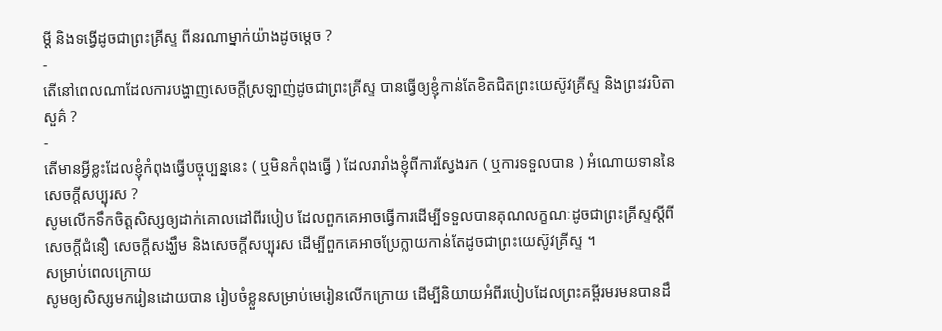ម្តី និងទង្វើដូចជាព្រះគ្រីស្ទ ពីនរណាម្នាក់យ៉ាងដូចម្តេច ?
-
តើនៅពេលណាដែលការបង្ហាញសេចក្តីស្រឡាញ់ដូចជាព្រះគ្រីស្ទ បានធ្វើឲ្យខ្ញុំកាន់តែខិតជិតព្រះយេស៊ូវគ្រីស្ទ និងព្រះវរបិតាសួគ៌ ?
-
តើមានអ្វីខ្លះដែលខ្ញុំកំពុងធ្វើបច្ចុប្បន្ននេះ ( ឬមិនកំពុងធ្វើ ) ដែលរារាំងខ្ញុំពីការស្វែងរក ( ឬការទទួលបាន ) អំណោយទាននៃសេចក្តីសប្បុរស ?
សូមលើកទឹកចិត្តសិស្សឲ្យដាក់គោលដៅពីរបៀប ដែលពួកគេអាចធ្វើការដើម្បីទទួលបានគុណលក្ខណៈដូចជាព្រះគ្រីស្ទស្ដីពីសេចក្ដីជំនឿ សេចក្ដីសង្ឃឹម និងសេចក្ដីសប្បុរស ដើម្បីពួកគេអាចប្រែក្លាយកាន់តែដូចជាព្រះយេស៊ូវគ្រីស្ទ ។
សម្រាប់ពេលក្រោយ
សូមឲ្យសិស្សមករៀនដោយបាន រៀបចំខ្លួនសម្រាប់មេរៀនលើកក្រោយ ដើម្បីនិយាយអំពីរបៀបដែលព្រះគម្ពីរមរមនបានដឹ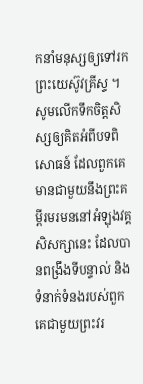កនាំមនុស្សឲ្យទៅរកព្រះយេស៊ូវគ្រីស្ទ ។ សូមលើកទឹកចិត្តសិស្សឲ្យគិតអំពីបទពិសោធន៍ ដែលពួកគេមានជាមួយនឹងព្រះគម្ពីរមរមននៅអំឡុងវគ្គសិសក្សានេះ ដែលបានពង្រឹងទីបន្ទាល់ និងទំនាក់ទំនងរបស់ពួកគេជាមួយព្រះវរ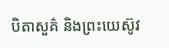បិតាសួគ៌ និងព្រះយេស៊ូវ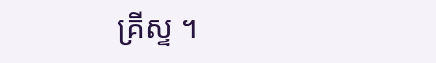គ្រីស្ទ ។